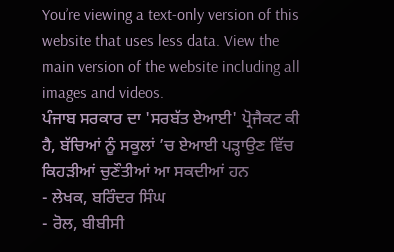You’re viewing a text-only version of this website that uses less data. View the main version of the website including all images and videos.
ਪੰਜਾਬ ਸਰਕਾਰ ਦਾ 'ਸਰਬੱਤ ਏਆਈ' ਪ੍ਰੋਜੈਕਟ ਕੀ ਹੈ, ਬੱਚਿਆਂ ਨੂੰ ਸਕੂਲਾਂ ’ਚ ਏਆਈ ਪੜ੍ਹਾਉਣ ਵਿੱਚ ਕਿਹੜੀਆਂ ਚੁਣੌਤੀਆਂ ਆ ਸਕਦੀਆਂ ਹਨ
- ਲੇਖਕ, ਬਰਿੰਦਰ ਸਿੰਘ
- ਰੋਲ, ਬੀਬੀਸੀ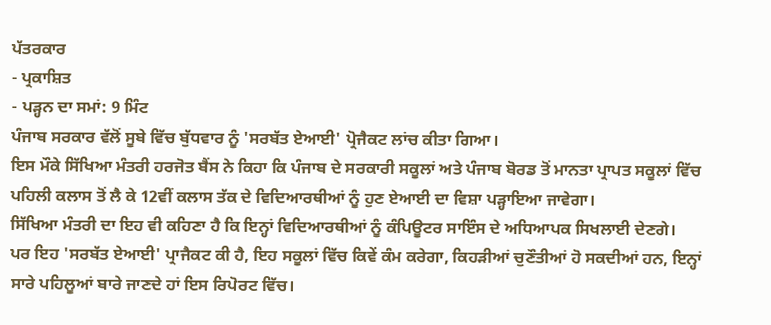ਪੱਤਰਕਾਰ
- ਪ੍ਰਕਾਸ਼ਿਤ
- ਪੜ੍ਹਨ ਦਾ ਸਮਾਂ: 9 ਮਿੰਟ
ਪੰਜਾਬ ਸਰਕਾਰ ਵੱਲੋਂ ਸੂਬੇ ਵਿੱਚ ਬੁੱਧਵਾਰ ਨੂੰ 'ਸਰਬੱਤ ਏਆਈ' ਪ੍ਰੋਜੈਕਟ ਲਾਂਚ ਕੀਤਾ ਗਿਆ।
ਇਸ ਮੌਕੇ ਸਿੱਖਿਆ ਮੰਤਰੀ ਹਰਜੋਤ ਬੈਂਸ ਨੇ ਕਿਹਾ ਕਿ ਪੰਜਾਬ ਦੇ ਸਰਕਾਰੀ ਸਕੂਲਾਂ ਅਤੇ ਪੰਜਾਬ ਬੋਰਡ ਤੋਂ ਮਾਨਤਾ ਪ੍ਰਾਪਤ ਸਕੂਲਾਂ ਵਿੱਚ ਪਹਿਲੀ ਕਲਾਸ ਤੋਂ ਲੈ ਕੇ 12ਵੀਂ ਕਲਾਸ ਤੱਕ ਦੇ ਵਿਦਿਆਰਥੀਆਂ ਨੂੰ ਹੁਣ ਏਆਈ ਦਾ ਵਿਸ਼ਾ ਪੜ੍ਹਾਇਆ ਜਾਵੇਗਾ।
ਸਿੱਖਿਆ ਮੰਤਰੀ ਦਾ ਇਹ ਵੀ ਕਹਿਣਾ ਹੈ ਕਿ ਇਨ੍ਹਾਂ ਵਿਦਿਆਰਥੀਆਂ ਨੂੰ ਕੰਪਿਊਟਰ ਸਾਇੰਸ ਦੇ ਅਧਿਆਪਕ ਸਿਖਲਾਈ ਦੇਣਗੇ।
ਪਰ ਇਹ 'ਸਰਬੱਤ ਏਆਈ' ਪ੍ਰਾਜੈਕਟ ਕੀ ਹੈ, ਇਹ ਸਕੂਲਾਂ ਵਿੱਚ ਕਿਵੇਂ ਕੰਮ ਕਰੇਗਾ, ਕਿਹੜੀਆਂ ਚੁਣੌਤੀਆਂ ਹੋ ਸਕਦੀਆਂ ਹਨ, ਇਨ੍ਹਾਂ ਸਾਰੇ ਪਹਿਲੂਆਂ ਬਾਰੇ ਜਾਣਦੇ ਹਾਂ ਇਸ ਰਿਪੋਰਟ ਵਿੱਚ।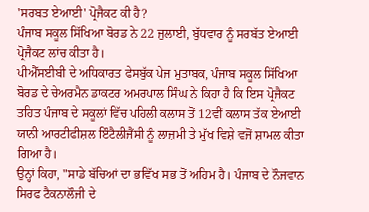'ਸਰਬਤ ਏਆਈ' ਪ੍ਰੋਜੈਕਟ ਕੀ ਹੈ?
ਪੰਜਾਬ ਸਕੂਲ ਸਿੱਖਿਆ ਬੋਰਡ ਨੇ 22 ਜੁਲਾਈ, ਬੁੱਧਵਾਰ ਨੂੰ ਸਰਬੱਤ ਏਆਈ ਪ੍ਰੋਜੈਕਟ ਲਾਂਚ ਕੀਤਾ ਹੈ।
ਪੀਐੱਸਈਬੀ ਦੇ ਅਧਿਕਾਰਤ ਫੇਸਬੁੱਕ ਪੇਜ ਮੁਤਾਬਕ, ਪੰਜਾਬ ਸਕੂਲ ਸਿੱਖਿਆ ਬੋਰਡ ਦੇ ਚੇਅਰਮੈਨ ਡਾਕਟਰ ਅਮਰਪਾਲ ਸਿੰਘ ਨੇ ਕਿਹਾ ਹੈ ਕਿ ਇਸ ਪ੍ਰੋਜੈਕਟ ਤਹਿਤ ਪੰਜਾਬ ਦੇ ਸਕੂਲਾਂ ਵਿੱਚ ਪਹਿਲੀ ਕਲਾਸ ਤੋਂ 12ਵੀਂ ਕਲਾਸ ਤੱਕ ਏਆਈ ਯਾਨੀ ਆਰਟੀਫੀਸ਼ਲ ਇੰਟੈਲੀਜੈਂਸੀ ਨੂੰ ਲਾਜ਼ਮੀ ਤੇ ਮੁੱਖ ਵਿਸ਼ੇ ਵਜੋਂ ਸ਼ਾਮਲ ਕੀਤਾ ਗਿਆ ਹੈ।
ਉਨ੍ਹਾਂ ਕਿਹਾ, "ਸਾਡੇ ਬੱਚਿਆਂ ਦਾ ਭਵਿੱਖ ਸਭ ਤੋਂ ਅਹਿਮ ਹੈ। ਪੰਜਾਬ ਦੇ ਨੌਜਵਾਨ ਸਿਰਫ ਟੈਕਨਾਲੌਜੀ ਦੇ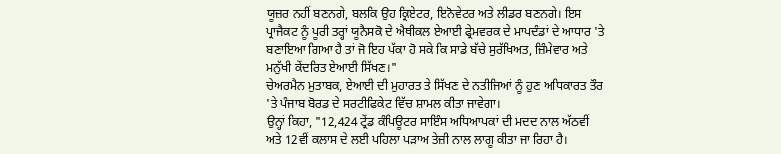ਯੂਜ਼ਰ ਨਹੀਂ ਬਣਨਗੇ, ਬਲਕਿ ਉਹ ਕ੍ਰਿਏਟਰ, ਇਨੋਵੇਟਰ ਅਤੇ ਲੀਡਰ ਬਣਨਗੇ। ਇਸ ਪ੍ਰਾਜੈਕਟ ਨੂੰ ਪੂਰੀ ਤਰ੍ਹਾਂ ਯੂਨੈਸਕੋ ਦੇ ਐਥੀਕਲ ਏਆਈ ਫ੍ਰੇਮਵਰਕ ਦੇ ਮਾਪਦੰਡਾਂ ਦੇ ਆਧਾਰ 'ਤੇ ਬਣਾਇਆ ਗਿਆ ਹੈ ਤਾਂ ਜੋ ਇਹ ਪੱਕਾ ਹੋ ਸਕੇ ਕਿ ਸਾਡੇ ਬੱਚੇ ਸੁਰੱਖਿਅਤ, ਜ਼ਿੰਮੇਵਾਰ ਅਤੇ ਮਨੁੱਖੀ ਕੇਂਦਰਿਤ ਏਆਈ ਸਿੱਖਣ।"
ਚੇਅਰਮੈਨ ਮੁਤਾਬਕ, ਏਆਈ ਦੀ ਮੁਹਾਰਤ ਤੇ ਸਿੱਖਣ ਦੇ ਨਤੀਜਿਆਂ ਨੂੰ ਹੁਣ ਅਧਿਕਾਰਤ ਤੌਰ 'ਤੇ ਪੰਜਾਬ ਬੋਰਡ ਦੇ ਸਰਟੀਫਿਕੇਟ ਵਿੱਚ ਸ਼ਾਮਲ ਕੀਤਾ ਜਾਵੇਗਾ।
ਉਨ੍ਹਾਂ ਕਿਹਾ, "12,424 ਟ੍ਰੇਂਡ ਕੰਪਿਊਟਰ ਸਾਇੰਸ ਅਧਿਆਪਕਾਂ ਦੀ ਮਦਦ ਨਾਲ ਅੱਠਵੀਂ ਅਤੇ 12ਵੀਂ ਕਲਾਸ ਦੇ ਲਈ ਪਹਿਲਾ ਪੜਾਅ ਤੇਜ਼ੀ ਨਾਲ ਲਾਗੂ ਕੀਤਾ ਜਾ ਰਿਹਾ ਹੈ।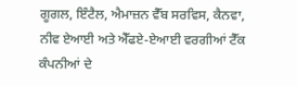ਗੂਗਲ, ਇੰਟੈਲ, ਐਮਾਜ਼ਨ ਵੈੱਬ ਸਰਵਿਸ, ਕੈਨਵਾ, ਨੀਵ ਏਆਈ ਅਤੇ ਐੱਫਏ-ਏਆਈ ਵਰਗੀਆਂ ਟੈੱਕ ਕੰਪਨੀਆਂ ਦੇ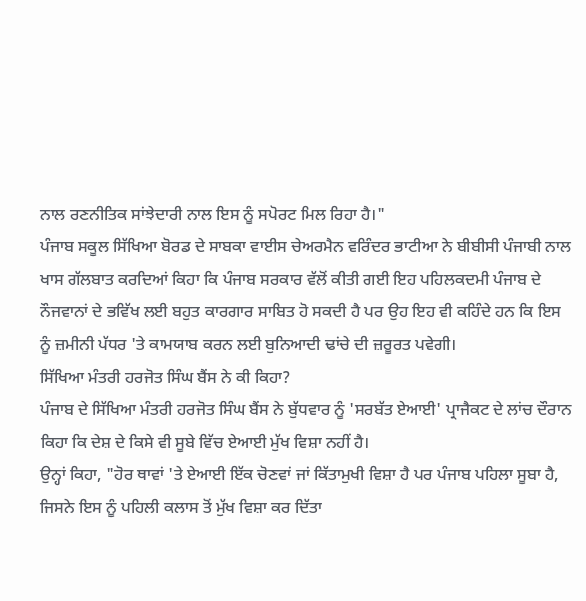ਨਾਲ ਰਣਨੀਤਿਕ ਸਾਂਝੇਦਾਰੀ ਨਾਲ ਇਸ ਨੂੰ ਸਪੋਰਟ ਮਿਲ ਰਿਹਾ ਹੈ।"
ਪੰਜਾਬ ਸਕੂਲ ਸਿੱਖਿਆ ਬੋਰਡ ਦੇ ਸਾਬਕਾ ਵਾਈਸ ਚੇਅਰਮੈਨ ਵਰਿੰਦਰ ਭਾਟੀਆ ਨੇ ਬੀਬੀਸੀ ਪੰਜਾਬੀ ਨਾਲ ਖਾਸ ਗੱਲਬਾਤ ਕਰਦਿਆਂ ਕਿਹਾ ਕਿ ਪੰਜਾਬ ਸਰਕਾਰ ਵੱਲੋਂ ਕੀਤੀ ਗਈ ਇਹ ਪਹਿਲਕਦਮੀ ਪੰਜਾਬ ਦੇ ਨੌਜਵਾਨਾਂ ਦੇ ਭਵਿੱਖ ਲਈ ਬਹੁਤ ਕਾਰਗਾਰ ਸਾਬਿਤ ਹੋ ਸਕਦੀ ਹੈ ਪਰ ਉਹ ਇਹ ਵੀ ਕਹਿੰਦੇ ਹਨ ਕਿ ਇਸ ਨੂੰ ਜ਼ਮੀਨੀ ਪੱਧਰ 'ਤੇ ਕਾਮਯਾਬ ਕਰਨ ਲਈ ਬੁਨਿਆਦੀ ਢਾਂਚੇ ਦੀ ਜ਼ਰੂਰਤ ਪਵੇਗੀ।
ਸਿੱਖਿਆ ਮੰਤਰੀ ਹਰਜੋਤ ਸਿੰਘ ਬੈਂਸ ਨੇ ਕੀ ਕਿਹਾ?
ਪੰਜਾਬ ਦੇ ਸਿੱਖਿਆ ਮੰਤਰੀ ਹਰਜੋਤ ਸਿੰਘ ਬੈਂਸ ਨੇ ਬੁੱਧਵਾਰ ਨੂੰ 'ਸਰਬੱਤ ਏਆਈ' ਪ੍ਰਾਜੈਕਟ ਦੇ ਲਾਂਚ ਦੌਰਾਨ ਕਿਹਾ ਕਿ ਦੇਸ਼ ਦੇ ਕਿਸੇ ਵੀ ਸੂਬੇ ਵਿੱਚ ਏਆਈ ਮੁੱਖ ਵਿਸ਼ਾ ਨਹੀਂ ਹੈ।
ਉਨ੍ਹਾਂ ਕਿਹਾ, "ਹੋਰ ਥਾਵਾਂ 'ਤੇ ਏਆਈ ਇੱਕ ਚੋਣਵਾਂ ਜਾਂ ਕਿੱਤਾਮੁਖੀ ਵਿਸ਼ਾ ਹੈ ਪਰ ਪੰਜਾਬ ਪਹਿਲਾ ਸੂਬਾ ਹੈ, ਜਿਸਨੇ ਇਸ ਨੂੰ ਪਹਿਲੀ ਕਲਾਸ ਤੋਂ ਮੁੱਖ ਵਿਸ਼ਾ ਕਰ ਦਿੱਤਾ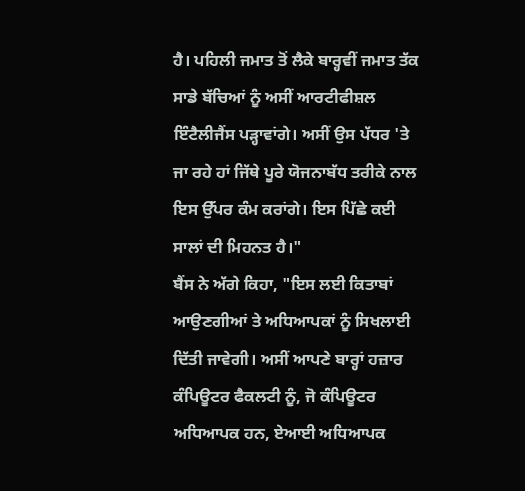ਹੈ। ਪਹਿਲੀ ਜਮਾਤ ਤੋਂ ਲੈਕੇ ਬਾਰ੍ਹਵੀਂ ਜਮਾਤ ਤੱਕ ਸਾਡੇ ਬੱਚਿਆਂ ਨੂੰ ਅਸੀਂ ਆਰਟੀਫੀਸ਼ਲ ਇੰਟੈਲੀਜੈਂਸ ਪੜ੍ਹਾਵਾਂਗੇ। ਅਸੀਂ ਉਸ ਪੱਧਰ 'ਤੇ ਜਾ ਰਹੇ ਹਾਂ ਜਿੱਥੇ ਪੂਰੇ ਯੋਜਨਾਬੱਧ ਤਰੀਕੇ ਨਾਲ ਇਸ ਉੱਪਰ ਕੰਮ ਕਰਾਂਗੇ। ਇਸ ਪਿੱਛੇ ਕਈ ਸਾਲਾਂ ਦੀ ਮਿਹਨਤ ਹੈ।"
ਬੈਂਸ ਨੇ ਅੱਗੇ ਕਿਹਾ, "ਇਸ ਲਈ ਕਿਤਾਬਾਂ ਆਉਣਗੀਆਂ ਤੇ ਅਧਿਆਪਕਾਂ ਨੂੰ ਸਿਖਲਾਈ ਦਿੱਤੀ ਜਾਵੇਗੀ। ਅਸੀਂ ਆਪਣੇ ਬਾਰ੍ਹਾਂ ਹਜ਼ਾਰ ਕੰਪਿਊਟਰ ਫੈਕਲਟੀ ਨੂੰ, ਜੋ ਕੰਪਿਊਟਰ ਅਧਿਆਪਕ ਹਨ, ਏਆਈ ਅਧਿਆਪਕ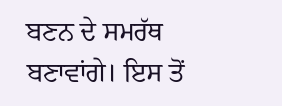ਬਣਨ ਦੇ ਸਮਰੱਥ ਬਣਾਵਾਂਗੇ। ਇਸ ਤੋਂ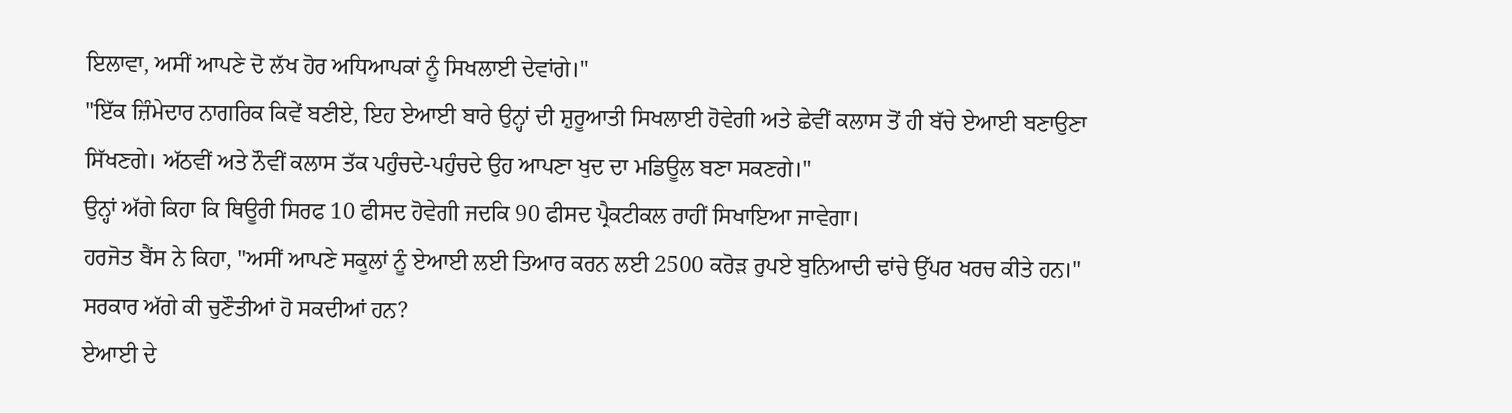ਇਲਾਵਾ, ਅਸੀਂ ਆਪਣੇ ਦੋ ਲੱਖ ਹੋਰ ਅਧਿਆਪਕਾਂ ਨੂੰ ਸਿਖਲਾਈ ਦੇਵਾਂਗੇ।"
"ਇੱਕ ਜ਼ਿੰਮੇਦਾਰ ਨਾਗਰਿਕ ਕਿਵੇਂ ਬਣੀਏ, ਇਹ ਏਆਈ ਬਾਰੇ ਉਨ੍ਹਾਂ ਦੀ ਸ਼ੁਰੂਆਤੀ ਸਿਖਲਾਈ ਹੋਵੇਗੀ ਅਤੇ ਛੇਵੀਂ ਕਲਾਸ ਤੋਂ ਹੀ ਬੱਚੇ ਏਆਈ ਬਣਾਉਣਾ ਸਿੱਖਣਗੇ। ਅੱਠਵੀਂ ਅਤੇ ਨੌਵੀਂ ਕਲਾਸ ਤੱਕ ਪਹੁੰਚਦੇ-ਪਹੁੰਚਦੇ ਉਹ ਆਪਣਾ ਖੁਦ ਦਾ ਮਡਿਊਲ ਬਣਾ ਸਕਣਗੇ।"
ਉਨ੍ਹਾਂ ਅੱਗੇ ਕਿਹਾ ਕਿ ਥਿਊਰੀ ਸਿਰਫ 10 ਫੀਸਦ ਹੋਵੇਗੀ ਜਦਕਿ 90 ਫੀਸਦ ਪ੍ਰੈਕਟੀਕਲ ਰਾਹੀਂ ਸਿਖਾਇਆ ਜਾਵੇਗਾ।
ਹਰਜੋਤ ਬੈਂਸ ਨੇ ਕਿਹਾ, "ਅਸੀਂ ਆਪਣੇ ਸਕੂਲਾਂ ਨੂੰ ਏਆਈ ਲਈ ਤਿਆਰ ਕਰਨ ਲਈ 2500 ਕਰੋੜ ਰੁਪਏ ਬੁਨਿਆਦੀ ਢਾਂਚੇ ਉੱਪਰ ਖਰਚ ਕੀਤੇ ਹਨ।"
ਸਰਕਾਰ ਅੱਗੇ ਕੀ ਚੁਣੌਤੀਆਂ ਹੋ ਸਕਦੀਆਂ ਹਨ?
ਏਆਈ ਦੇ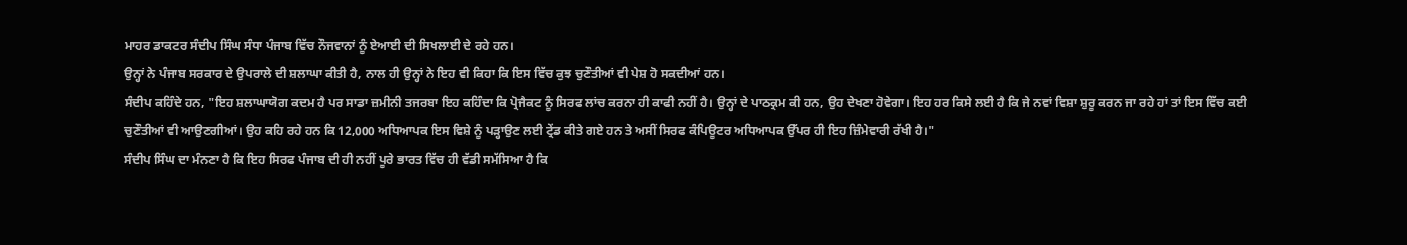ਮਾਹਰ ਡਾਕਟਰ ਸੰਦੀਪ ਸਿੰਘ ਸੰਧਾ ਪੰਜਾਬ ਵਿੱਚ ਨੌਜਵਾਨਾਂ ਨੂੰ ਏਆਈ ਦੀ ਸਿਖਲਾਈ ਦੇ ਰਹੇ ਹਨ।
ਉਨ੍ਹਾਂ ਨੇ ਪੰਜਾਬ ਸਰਕਾਰ ਦੇ ਉਪਰਾਲੇ ਦੀ ਸ਼ਲਾਘਾ ਕੀਤੀ ਹੈ, ਨਾਲ ਹੀ ਉਨ੍ਹਾਂ ਨੇ ਇਹ ਵੀ ਕਿਹਾ ਕਿ ਇਸ ਵਿੱਚ ਕੁਝ ਚੁਣੌਤੀਆਂ ਵੀ ਪੇਸ਼ ਹੋ ਸਕਦੀਆਂ ਹਨ।
ਸੰਦੀਪ ਕਹਿੰਦੇ ਹਨ, "ਇਹ ਸ਼ਲਾਘਾਯੋਗ ਕਦਮ ਹੈ ਪਰ ਸਾਡਾ ਜ਼ਮੀਨੀ ਤਜਰਬਾ ਇਹ ਕਹਿੰਦਾ ਕਿ ਪ੍ਰੋਜੈਕਟ ਨੂੰ ਸਿਰਫ ਲਾਂਚ ਕਰਨਾ ਹੀ ਕਾਫੀ ਨਹੀਂ ਹੈ। ਉਨ੍ਹਾਂ ਦੇ ਪਾਠਕ੍ਰਮ ਕੀ ਹਨ, ਉਹ ਦੇਖਣਾ ਹੋਵੇਗਾ। ਇਹ ਹਰ ਕਿਸੇ ਲਈ ਹੈ ਕਿ ਜੇ ਨਵਾਂ ਵਿਸ਼ਾ ਸ਼ੁਰੂ ਕਰਨ ਜਾ ਰਹੇ ਹਾਂ ਤਾਂ ਇਸ ਵਿੱਚ ਕਈ ਚੁਣੌਤੀਆਂ ਵੀ ਆਉਣਗੀਆਂ। ਉਹ ਕਹਿ ਰਹੇ ਹਨ ਕਿ 12,000 ਅਧਿਆਪਕ ਇਸ ਵਿਸ਼ੇ ਨੂੰ ਪੜ੍ਹਾਉਣ ਲਈ ਟ੍ਰੇਂਡ ਕੀਤੇ ਗਏ ਹਨ ਤੇ ਅਸੀਂ ਸਿਰਫ ਕੰਪਿਊਟਰ ਅਧਿਆਪਕ ਉੱਪਰ ਹੀ ਇਹ ਜ਼ਿੰਮੇਵਾਰੀ ਰੱਖੀ ਹੈ।"
ਸੰਦੀਪ ਸਿੰਘ ਦਾ ਮੰਨਣਾ ਹੈ ਕਿ ਇਹ ਸਿਰਫ ਪੰਜਾਬ ਦੀ ਹੀ ਨਹੀਂ ਪੂਰੇ ਭਾਰਤ ਵਿੱਚ ਹੀ ਵੱਡੀ ਸਮੱਸਿਆ ਹੈ ਕਿ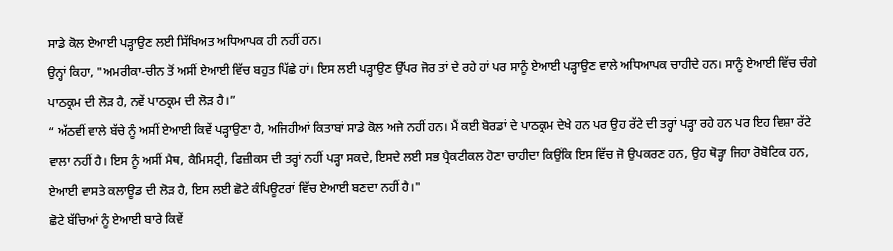ਸਾਡੇ ਕੋਲ ਏਆਈ ਪੜ੍ਹਾਉਣ ਲਈ ਸਿੱਖਿਅਤ ਅਧਿਆਪਕ ਹੀ ਨਹੀਂ ਹਨ।
ਉਨ੍ਹਾਂ ਕਿਹਾ, "ਅਮਰੀਕਾ-ਚੀਨ ਤੋਂ ਅਸੀਂ ਏਆਈ ਵਿੱਚ ਬਹੁਤ ਪਿੱਛੇ ਹਾਂ। ਇਸ ਲਈ ਪੜ੍ਹਾਉਣ ਉੱਪਰ ਜੋਰ ਤਾਂ ਦੇ ਰਹੇ ਹਾਂ ਪਰ ਸਾਨੂੰ ਏਆਈ ਪੜ੍ਹਾਉਣ ਵਾਲੇ ਅਧਿਆਪਕ ਚਾਹੀਦੇ ਹਨ। ਸਾਨੂੰ ਏਆਈ ਵਿੱਚ ਚੰਗੇ ਪਾਠਕ੍ਰਮ ਦੀ ਲੋੜ ਹੈ, ਨਵੇਂ ਪਾਠਕ੍ਰਮ ਦੀ ਲੋੜ ਹੈ।”
“ ਅੱਠਵੀਂ ਵਾਲੇ ਬੱਚੇ ਨੂੰ ਅਸੀਂ ਏਆਈ ਕਿਵੇਂ ਪੜ੍ਹਾਉਣਾ ਹੈ, ਅਜਿਹੀਆਂ ਕਿਤਾਬਾਂ ਸਾਡੇ ਕੋਲ ਅਜੇ ਨਹੀਂ ਹਨ। ਮੈਂ ਕਈ ਬੋਰਡਾਂ ਦੇ ਪਾਠਕ੍ਰਮ ਦੇਖੇ ਹਨ ਪਰ ਉਹ ਰੱਟੇ ਦੀ ਤਰ੍ਹਾਂ ਪੜ੍ਹਾ ਰਹੇ ਹਨ ਪਰ ਇਹ ਵਿਸ਼ਾ ਰੱਟੇ ਵਾਲਾ ਨਹੀਂ ਹੈ। ਇਸ ਨੂੰ ਅਸੀਂ ਮੈਥ, ਕੈਮਿਸਟ੍ਰੀ, ਫਿਜ਼ੀਕਸ ਦੀ ਤਰ੍ਹਾਂ ਨਹੀਂ ਪੜ੍ਹਾ ਸਕਦੇ, ਇਸਦੇ ਲਈ ਸਭ ਪ੍ਰੈਕਟੀਕਲ ਹੋਣਾ ਚਾਹੀਦਾ ਕਿਉਂਕਿ ਇਸ ਵਿੱਚ ਜੋ ਉਪਕਰਣ ਹਨ, ਉਹ ਥੋੜ੍ਹਾ ਜਿਹਾ ਰੋਬੋਟਿਕ ਹਨ, ਏਆਈ ਵਾਸਤੇ ਕਲਾਊਡ ਦੀ ਲੋੜ ਹੈ, ਇਸ ਲਈ ਛੋਟੇ ਕੰਪਿਊਟਰਾਂ ਵਿੱਚ ਏਆਈ ਬਣਦਾ ਨਹੀਂ ਹੈ।"
ਛੋਟੇ ਬੱਚਿਆਂ ਨੂੰ ਏਆਈ ਬਾਰੇ ਕਿਵੇਂ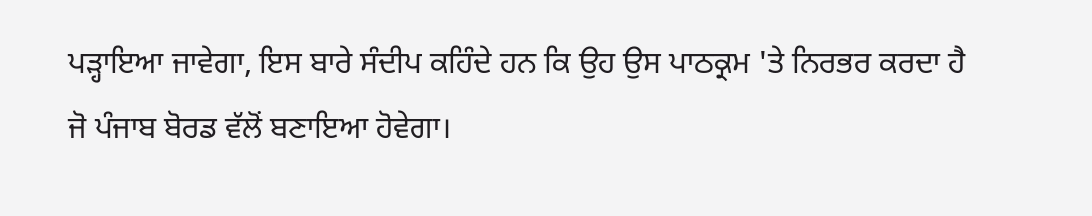ਪੜ੍ਹਾਇਆ ਜਾਵੇਗਾ, ਇਸ ਬਾਰੇ ਸੰਦੀਪ ਕਹਿੰਦੇ ਹਨ ਕਿ ਉਹ ਉਸ ਪਾਠਕ੍ਰਮ 'ਤੇ ਨਿਰਭਰ ਕਰਦਾ ਹੈ ਜੋ ਪੰਜਾਬ ਬੋਰਡ ਵੱਲੋਂ ਬਣਾਇਆ ਹੋਵੇਗਾ।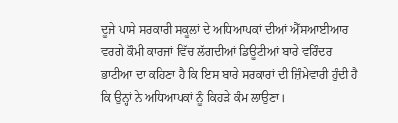ਦੂਜੇ ਪਾਸੇ ਸਰਕਾਰੀ ਸਕੂਲਾਂ ਦੇ ਅਧਿਆਪਕਾਂ ਦੀਆਂ ਐੱਸਆਈਆਰ ਵਰਗੇ ਕੌਮੀ ਕਾਰਜਾਂ ਵਿੱਚ ਲੱਗਦੀਆਂ ਡਿਊਟੀਆਂ ਬਾਰੇ ਵਰਿੰਦਰ ਭਾਟੀਆ ਦਾ ਕਹਿਣਾ ਹੈ ਕਿ ਇਸ ਬਾਰੇ ਸਰਕਾਰਾਂ ਦੀ ਜ਼ਿੰਮੇਵਾਰੀ ਹੁੰਦੀ ਹੈ ਕਿ ਉਨ੍ਹਾਂ ਨੇ ਅਧਿਆਪਕਾਂ ਨੂੰ ਕਿਹੜੇ ਕੰਮ ਲਾਉਣਾ।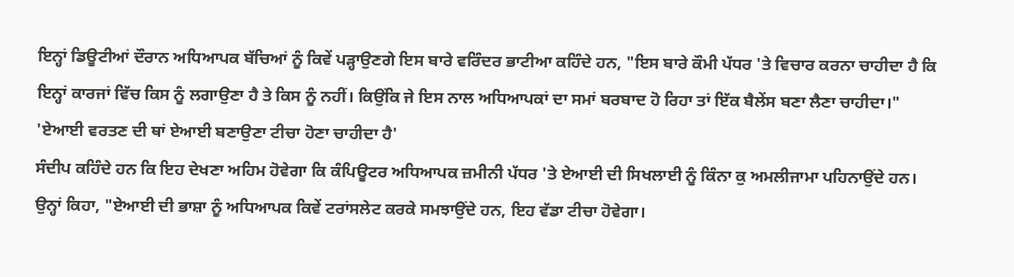ਇਨ੍ਹਾਂ ਡਿਊਟੀਆਂ ਦੌਰਾਨ ਅਧਿਆਪਕ ਬੱਚਿਆਂ ਨੂੰ ਕਿਵੇਂ ਪੜ੍ਹਾਉਣਗੇ ਇਸ ਬਾਰੇ ਵਰਿੰਦਰ ਭਾਟੀਆ ਕਹਿੰਦੇ ਹਨ, "ਇਸ ਬਾਰੇ ਕੌਮੀ ਪੱਧਰ 'ਤੇ ਵਿਚਾਰ ਕਰਨਾ ਚਾਹੀਦਾ ਹੈ ਕਿ ਇਨ੍ਹਾਂ ਕਾਰਜਾਂ ਵਿੱਚ ਕਿਸ ਨੂੰ ਲਗਾਉਣਾ ਹੈ ਤੇ ਕਿਸ ਨੂੰ ਨਹੀਂ। ਕਿਉਂਕਿ ਜੇ ਇਸ ਨਾਲ ਅਧਿਆਪਕਾਂ ਦਾ ਸਮਾਂ ਬਰਬਾਦ ਹੋ ਰਿਹਾ ਤਾਂ ਇੱਕ ਬੈਲੇਂਸ ਬਣਾ ਲੈਣਾ ਚਾਹੀਦਾ।"
'ਏਆਈ ਵਰਤਣ ਦੀ ਥਾਂ ਏਆਈ ਬਣਾਉਣਾ ਟੀਚਾ ਹੋਣਾ ਚਾਹੀਦਾ ਹੈ'
ਸੰਦੀਪ ਕਹਿੰਦੇ ਹਨ ਕਿ ਇਹ ਦੇਖਣਾ ਅਹਿਮ ਹੋਵੇਗਾ ਕਿ ਕੰਪਿਊਟਰ ਅਧਿਆਪਕ ਜ਼ਮੀਨੀ ਪੱਧਰ 'ਤੇ ਏਆਈ ਦੀ ਸਿਖਲਾਈ ਨੂੰ ਕਿੰਨਾ ਕੁ ਅਮਲੀਜਾਮਾ ਪਹਿਨਾਉਂਦੇ ਹਨ।
ਉਨ੍ਹਾਂ ਕਿਹਾ, "ਏਆਈ ਦੀ ਭਾਸ਼ਾ ਨੂੰ ਅਧਿਆਪਕ ਕਿਵੇਂ ਟਰਾਂਸਲੇਟ ਕਰਕੇ ਸਮਝਾਉਂਦੇ ਹਨ, ਇਹ ਵੱਡਾ ਟੀਚਾ ਹੋਵੇਗਾ।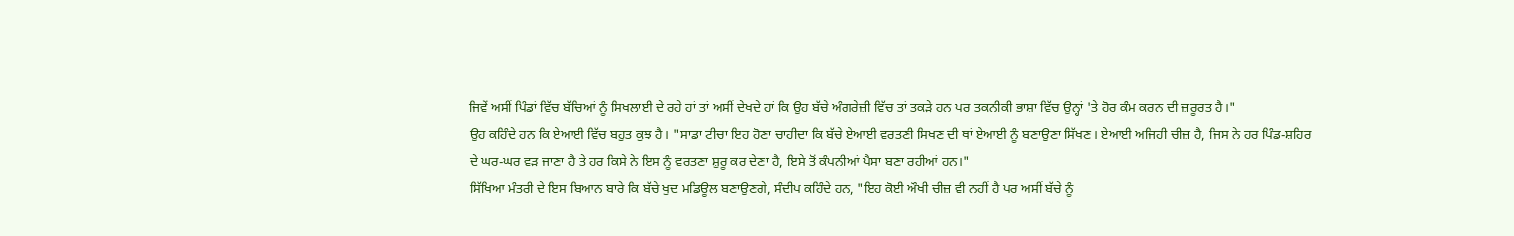ਜਿਵੇਂ ਅਸੀਂ ਪਿੰਡਾਂ ਵਿੱਚ ਬੱਚਿਆਂ ਨੂੰ ਸਿਖਲਾਈ ਦੇ ਰਹੇ ਹਾਂ ਤਾਂ ਅਸੀਂ ਦੇਖਦੇ ਹਾਂ ਕਿ ਉਹ ਬੱਚੇ ਅੰਗਰੇਜ਼ੀ ਵਿੱਚ ਤਾਂ ਤਕੜੇ ਹਨ ਪਰ ਤਕਨੀਕੀ ਭਾਸ਼ਾ ਵਿੱਚ ਉਨ੍ਹਾਂ 'ਤੇ ਹੋਰ ਕੰਮ ਕਰਨ ਦੀ ਜ਼ਰੂਰਤ ਹੈ।"
ਉਹ ਕਹਿੰਦੇ ਹਨ ਕਿ ਏਆਈ ਵਿੱਚ ਬਹੁਤ ਕੁਝ ਹੈ। "ਸਾਡਾ ਟੀਚਾ ਇਹ ਹੋਣਾ ਚਾਹੀਦਾ ਕਿ ਬੱਚੇ ਏਆਈ ਵਰਤਣੀ ਸਿਖਣ ਦੀ ਥਾਂ ਏਆਈ ਨੂੰ ਬਣਾਉਣਾ ਸਿੱਖਣ। ਏਆਈ ਅਜਿਹੀ ਚੀਜ਼ ਹੈ, ਜਿਸ ਨੇ ਹਰ ਪਿੰਡ-ਸ਼ਹਿਰ ਦੇ ਘਰ-ਘਰ ਵੜ ਜਾਣਾ ਹੈ ਤੇ ਹਰ ਕਿਸੇ ਨੇ ਇਸ ਨੂੰ ਵਰਤਣਾ ਸ਼ੁਰੂ ਕਰ ਦੇਣਾ ਹੈ, ਇਸੇ ਤੋਂ ਕੰਪਨੀਆਂ ਪੈਸਾ ਬਣਾ ਰਹੀਆਂ ਹਨ।"
ਸਿੱਖਿਆ ਮੰਤਰੀ ਦੇ ਇਸ ਬਿਆਨ ਬਾਰੇ ਕਿ ਬੱਚੇ ਖੁਦ ਮਡਿਊਲ ਬਣਾਉਣਗੇ, ਸੰਦੀਪ ਕਹਿੰਦੇ ਹਨ, "ਇਹ ਕੋਈ ਔਖੀ ਚੀਜ਼ ਵੀ ਨਹੀਂ ਹੈ ਪਰ ਅਸੀਂ ਬੱਚੇ ਨੂੰ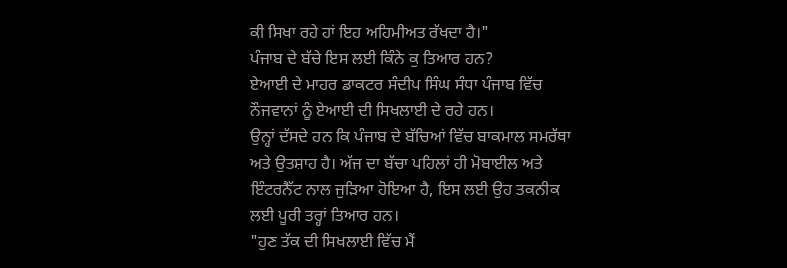ਕੀ ਸਿਖਾ ਰਹੇ ਹਾਂ ਇਹ ਅਹਿਮੀਅਤ ਰੱਖਦਾ ਹੈ।"
ਪੰਜਾਬ ਦੇ ਬੱਚੇ ਇਸ ਲਈ ਕਿੰਨੇ ਕੁ ਤਿਆਰ ਹਨ?
ਏਆਈ ਦੇ ਮਾਹਰ ਡਾਕਟਰ ਸੰਦੀਪ ਸਿੰਘ ਸੰਧਾ ਪੰਜਾਬ ਵਿੱਚ ਨੌਜਵਾਨਾਂ ਨੂੰ ਏਆਈ ਦੀ ਸਿਖਲਾਈ ਦੇ ਰਹੇ ਹਨ।
ਉਨ੍ਹਾਂ ਦੱਸਦੇ ਹਨ ਕਿ ਪੰਜਾਬ ਦੇ ਬੱਚਿਆਂ ਵਿੱਚ ਬਾਕਮਾਲ ਸਮਰੱਥਾ ਅਤੇ ਉਤਸ਼ਾਹ ਹੈ। ਅੱਜ ਦਾ ਬੱਚਾ ਪਹਿਲਾਂ ਹੀ ਮੋਬਾਈਲ ਅਤੇ ਇੰਟਰਨੈੱਟ ਨਾਲ ਜੁੜਿਆ ਹੋਇਆ ਹੈ, ਇਸ ਲਈ ਉਹ ਤਕਨੀਕ ਲਈ ਪੂਰੀ ਤਰ੍ਹਾਂ ਤਿਆਰ ਹਨ।
"ਹੁਣ ਤੱਕ ਦੀ ਸਿਖਲਾਈ ਵਿੱਚ ਮੈਂ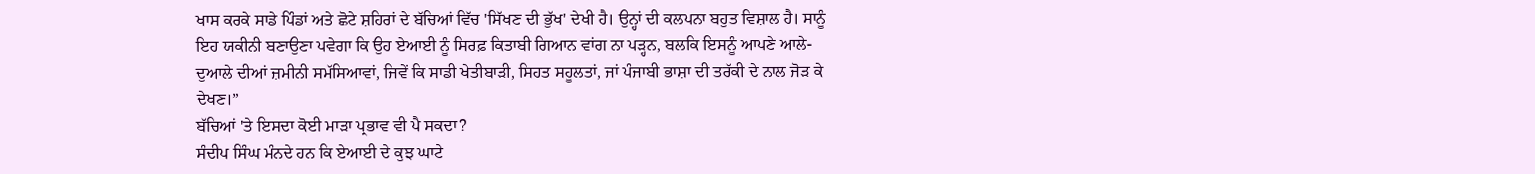ਖਾਸ ਕਰਕੇ ਸਾਡੇ ਪਿੰਡਾਂ ਅਤੇ ਛੋਟੇ ਸ਼ਹਿਰਾਂ ਦੇ ਬੱਚਿਆਂ ਵਿੱਚ 'ਸਿੱਖਣ ਦੀ ਭੁੱਖ' ਦੇਖੀ ਹੈ। ਉਨ੍ਹਾਂ ਦੀ ਕਲਪਨਾ ਬਹੁਤ ਵਿਸ਼ਾਲ ਹੈ। ਸਾਨੂੰ ਇਹ ਯਕੀਨੀ ਬਣਾਉਣਾ ਪਵੇਗਾ ਕਿ ਉਹ ਏਆਈ ਨੂੰ ਸਿਰਫ਼ ਕਿਤਾਬੀ ਗਿਆਨ ਵਾਂਗ ਨਾ ਪੜ੍ਹਨ, ਬਲਕਿ ਇਸਨੂੰ ਆਪਣੇ ਆਲੇ-ਦੁਆਲੇ ਦੀਆਂ ਜ਼ਮੀਨੀ ਸਮੱਸਿਆਵਾਂ, ਜਿਵੇਂ ਕਿ ਸਾਡੀ ਖੇਤੀਬਾੜੀ, ਸਿਹਤ ਸਹੂਲਤਾਂ, ਜਾਂ ਪੰਜਾਬੀ ਭਾਸ਼ਾ ਦੀ ਤਰੱਕੀ ਦੇ ਨਾਲ ਜੋੜ ਕੇ ਦੇਖਣ।”
ਬੱਚਿਆਂ 'ਤੇ ਇਸਦਾ ਕੋਈ ਮਾੜਾ ਪ੍ਰਭਾਵ ਵੀ ਪੈ ਸਕਦਾ?
ਸੰਦੀਪ ਸਿੰਘ ਮੰਨਦੇ ਹਨ ਕਿ ਏਆਈ ਦੇ ਕੁਝ ਘਾਟੇ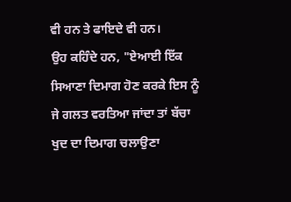ਵੀ ਹਨ ਤੇ ਫਾਇਦੇ ਵੀ ਹਨ।
ਉਹ ਕਹਿੰਦੇ ਹਨ, "ਏਆਈ ਇੱਕ ਸਿਆਣਾ ਦਿਮਾਗ ਹੋਣ ਕਰਕੇ ਇਸ ਨੂੰ ਜੇ ਗਲਤ ਵਰਤਿਆ ਜਾਂਦਾ ਤਾਂ ਬੱਚਾ ਖੁਦ ਦਾ ਦਿਮਾਗ ਚਲਾਉਣਾ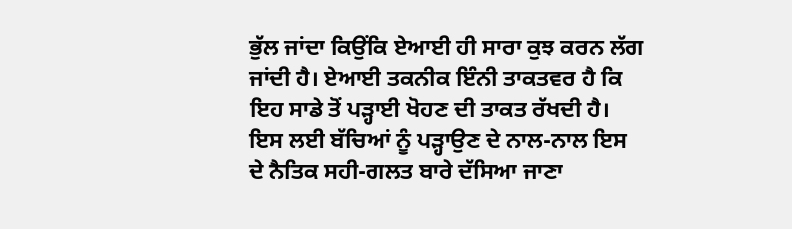ਭੁੱਲ ਜਾਂਦਾ ਕਿਉਂਕਿ ਏਆਈ ਹੀ ਸਾਰਾ ਕੁਝ ਕਰਨ ਲੱਗ ਜਾਂਦੀ ਹੈ। ਏਆਈ ਤਕਨੀਕ ਇੰਨੀ ਤਾਕਤਵਰ ਹੈ ਕਿ ਇਹ ਸਾਡੇ ਤੋਂ ਪੜ੍ਹਾਈ ਖੋਹਣ ਦੀ ਤਾਕਤ ਰੱਖਦੀ ਹੈ। ਇਸ ਲਈ ਬੱਚਿਆਂ ਨੂੰ ਪੜ੍ਹਾਉਣ ਦੇ ਨਾਲ-ਨਾਲ ਇਸ ਦੇ ਨੈਤਿਕ ਸਹੀ-ਗਲਤ ਬਾਰੇ ਦੱਸਿਆ ਜਾਣਾ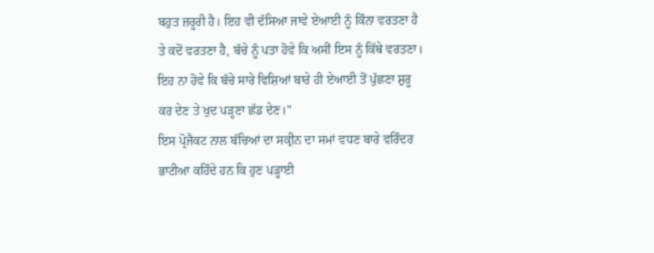ਬਹੁਤ ਜ਼ਰੂਰੀ ਹੈ। ਇਹ ਵੀ ਦੱਸਿਆ ਜਾਵੇ ਏਆਈ ਨੂੰ ਕਿੰਨਾ ਵਰਤਣਾ ਹੈ ਤੇ ਕਦੋਂ ਵਰਤਣਾ ਹੈ, ਬੱਚੇ ਨੂੰ ਪਤਾ ਹੋਵੇ ਕਿ ਅਸੀਂ ਇਸ ਨੂੰ ਕਿੱਥੇ ਵਰਤਣਾ। ਇਹ ਨਾ ਹੋਵੇ ਕਿ ਬੱਚੇ ਸਾਰੇ ਵਿਸ਼ਿਆਂ ਬਾਰੇ ਹੀ ਏਆਈ ਤੋਂ ਪੁੱਛਣਾ ਸ਼ੁਰੂ ਕਰ ਦੇਣ ਤੇ ਖੁਦ ਪੜ੍ਹਣਾ ਛੱਡ ਦੇਣ।"
ਇਸ ਪ੍ਰੋਜੈਕਟ ਨਾਲ ਬੱਚਿਆਂ ਦਾ ਸਕ੍ਰੀਨ ਦਾ ਸਮਾਂ ਵਧਣ ਬਾਰੇ ਵਰਿੰਦਰ ਭਾਟੀਆ ਕਹਿੰਦੇ ਹਨ ਕਿ ਹੁਣ ਪੜ੍ਹਾਈ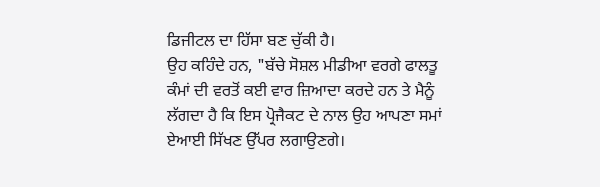ਡਿਜੀਟਲ ਦਾ ਹਿੱਸਾ ਬਣ ਚੁੱਕੀ ਹੈ।
ਉਹ ਕਹਿੰਦੇ ਹਨ, "ਬੱਚੇ ਸੋਸ਼ਲ ਮੀਡੀਆ ਵਰਗੇ ਫਾਲਤੂ ਕੰਮਾਂ ਦੀ ਵਰਤੋਂ ਕਈ ਵਾਰ ਜ਼ਿਆਦਾ ਕਰਦੇ ਹਨ ਤੇ ਮੈਨੂੰ ਲੱਗਦਾ ਹੈ ਕਿ ਇਸ ਪ੍ਰੋਜੈਕਟ ਦੇ ਨਾਲ ਉਹ ਆਪਣਾ ਸਮਾਂ ਏਆਈ ਸਿੱਖਣ ਉੱਪਰ ਲਗਾਉਣਗੇ।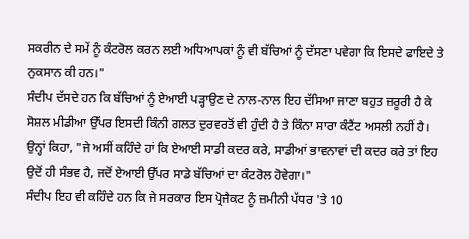ਸਕਰੀਨ ਦੇ ਸਮੇਂ ਨੂੰ ਕੰਟਰੋਲ ਕਰਨ ਲਈ ਅਧਿਆਪਕਾਂ ਨੂੰ ਵੀ ਬੱਚਿਆਂ ਨੂੰ ਦੱਸਣਾ ਪਵੇਗਾ ਕਿ ਇਸਦੇ ਫਾਇਦੇ ਤੇ ਨੁਕਸਾਨ ਕੀ ਹਨ।"
ਸੰਦੀਪ ਦੱਸਦੇ ਹਨ ਕਿ ਬੱਚਿਆਂ ਨੂੰ ਏਆਈ ਪੜ੍ਹਾਉਣ ਦੇ ਨਾਲ-ਨਾਲ ਇਹ ਦੱਸਿਆ ਜਾਣਾ ਬਹੁਤ ਜ਼ਰੂਰੀ ਹੈ ਕੇ ਸੋਸ਼ਲ ਮੀਡੀਆ ਉੱਪਰ ਇਸਦੀ ਕਿੰਨੀ ਗਲਤ ਦੁਰਵਰਤੋਂ ਵੀ ਹੁੰਦੀ ਹੈ ਤੇ ਕਿੰਨਾ ਸਾਰਾ ਕੰਟੈਂਟ ਅਸਲੀ ਨਹੀਂ ਹੈ।
ਉਨ੍ਹਾਂ ਕਿਹਾ, "ਜੇ ਅਸੀਂ ਕਹਿੰਦੇ ਹਾਂ ਕਿ ਏਆਈ ਸਾਡੀ ਕਦਰ ਕਰੇ, ਸਾਡੀਆਂ ਭਾਵਨਾਵਾਂ ਦੀ ਕਦਰ ਕਰੇ ਤਾਂ ਇਹ ਉਦੋਂ ਹੀ ਸੰਭਵ ਹੈ, ਜਦੋਂ ਏਆਈ ਉੱਪਰ ਸਾਡੇ ਬੱਚਿਆਂ ਦਾ ਕੰਟਰੋਲ ਹੋਵੇਗਾ।"
ਸੰਦੀਪ ਇਹ ਵੀ ਕਹਿੰਦੇ ਹਨ ਕਿ ਜੇ ਸਰਕਾਰ ਇਸ ਪ੍ਰੋਜੈਕਟ ਨੂੰ ਜ਼ਮੀਨੀ ਪੱਧਰ 'ਤੇ 10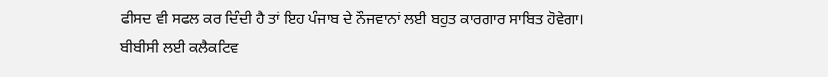ਫੀਸਦ ਵੀ ਸਫਲ ਕਰ ਦਿੰਦੀ ਹੈ ਤਾਂ ਇਹ ਪੰਜਾਬ ਦੇ ਨੌਜਵਾਨਾਂ ਲਈ ਬਹੁਤ ਕਾਰਗਾਰ ਸਾਬਿਤ ਹੋਵੇਗਾ।
ਬੀਬੀਸੀ ਲਈ ਕਲੈਕਟਿਵ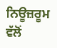ਨਿਊਜ਼ਰੂਮ ਵੱਲੋਂ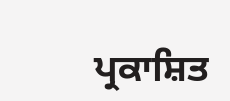ਪ੍ਰਕਾਸ਼ਿਤ